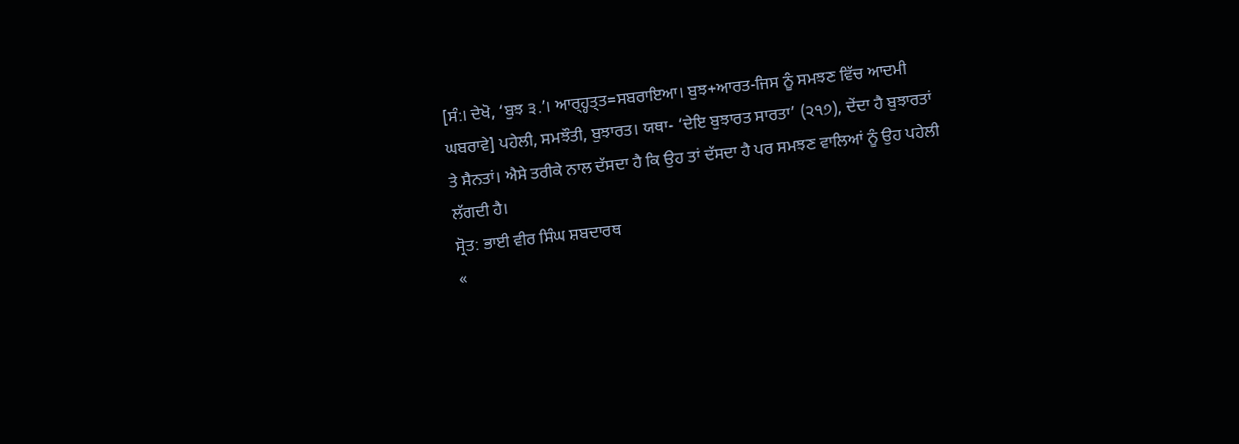[ਸੰ:। ਦੇਖੋ, ‘ਬੁਝ ੩.’। ਆਰ੍ਹ੍ਹਤ੍ਤ=ਸਬਰਾਇਆ। ਬੁਝ+ਆਰਤ-ਜਿਸ ਨੂੰ ਸਮਝਣ ਵਿੱਚ ਆਦਮੀ ਘਬਰਾਵੇ] ਪਹੇਲੀ, ਸਮਝੌਤੀ, ਬੁਝਾਰਤ। ਯਥਾ- ‘ਦੇਇ ਬੁਝਾਰਤ ਸਾਰਤਾ’ (੨੧੭), ਦੇਂਦਾ ਹੈ ਬੁਝਾਰਤਾਂ ਤੇ ਸੈਨਤਾਂ। ਐਸੇ ਤਰੀਕੇ ਨਾਲ ਦੱਸਦਾ ਹੈ ਕਿ ਉਹ ਤਾਂ ਦੱਸਦਾ ਹੈ ਪਰ ਸਮਝਣ ਵਾਲਿਆਂ ਨੂੰ ਉਹ ਪਹੇਲੀ ਲੱਗਦੀ ਹੈ।
ਸ੍ਰੋਤ: ਭਾਈ ਵੀਰ ਸਿੰਘ ਸ਼ਬਦਾਰਥ
«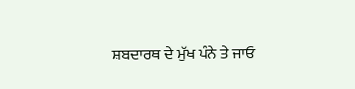ਸ਼ਬਦਾਰਥ ਦੇ ਮੁੱਖ ਪੰਨੇ ਤੇ ਜਾਓ